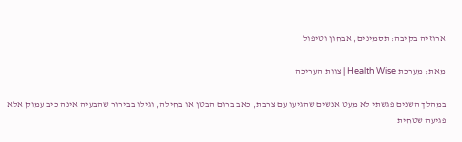ארוזיה בקיבה: תסמינים, אבחון וטיפול

מאת: מערכת Health Wise | צוות העריכה

במהלך השנים פגשתי לא מעט אנשים שהגיעו עם צרבת, כאב ברום הבטן או בחילה, וגילו בבירור שהבעיה אינה כיב עמוק אלא פגיעה שטחית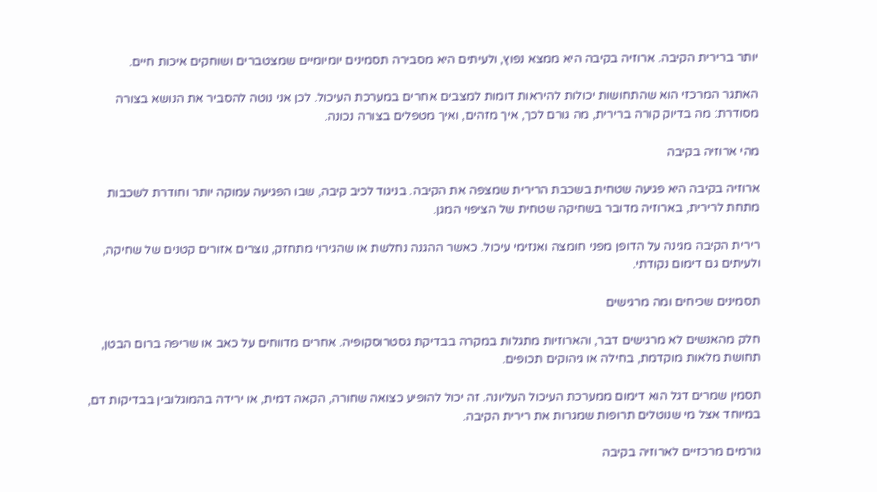יותר ברירית הקיבה. ארוזיה בקיבה היא ממצא נפוץ, ולעיתים היא מסבירה תסמינים יומיומיים שמצטברים ושוחקים איכות חיים.

האתגר המרכזי הוא שהתחושות יכולות להיראות דומות למצבים אחרים במערכת העיכול. לכן אני נוטה להסביר את הנושא בצורה מסודרת: מה בדיוק קורה ברירית, מה גורם לכך, איך מזהים, ואיך מטפלים בצורה נכונה.

מהי ארוזיה בקיבה

ארוזיה בקיבה היא פגיעה שטחית בשכבת הרירית שמצפה את הקיבה. בניגוד לכיב קיבה, שבו הפגיעה עמוקה יותר וחודרת לשכבות מתחת לרירית, בארוזיה מדובר בשחיקה שטחית של הציפוי המגן.

רירית הקיבה מגינה על הדופן מפני חומצה ואנזימי עיכול. כאשר ההגנה נחלשת או שהגירוי מתחזק, נוצרים אזורים קטנים של שחיקה, ולעיתים גם דימום נקודתי.

תסמינים שכיחים ומה מרגישים

חלק מהאנשים לא מרגישים דבר, והארוזיות מתגלות במקרה בבדיקת גסטרוסקופיה. אחרים מדווחים על כאב או שריפה ברום הבטן, תחושת מלאות מוקדמת, בחילה או גיהוקים תכופים.

תסמין שמרים דגל הוא דימום ממערכת העיכול העליונה. זה יכול להופיע כצואה שחורה, הקאה דמית, או ירידה בהמוגלובין בבדיקות דם, במיוחד אצל מי שנוטלים תרופות שמגרות את רירית הקיבה.

גורמים מרכזיים לארוזיה בקיבה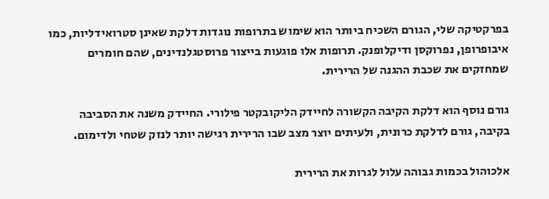בפרקטיקה שלי, הגורם השכיח ביותר הוא שימוש בתרופות נוגדות דלקת שאינן סטרואידליות, כמו איבופרופן, נפרוקסן ודיקלופנק. תרופות אלו פוגעות בייצור פרוסטגלנדינים, שהם חומרים שמחזקים את שכבת ההגנה של הרירית.

גורם נוסף הוא דלקת הקיבה הקשורה לחיידק הליקובקטר פילורי. החיידק משנה את הסביבה בקיבה, גורם לדלקת כרונית, ולעיתים יוצר מצב שבו הרירית רגישה יותר לנזק שטחי ולדימום.

אלכוהול בכמות גבוהה עלול לגרות את הרירית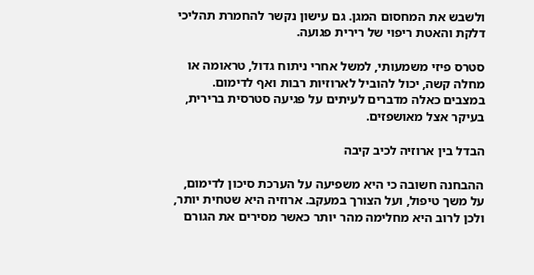ולשבש את המחסום המגן. גם עישון נקשר להחמרת תהליכי דלקת והאטת ריפוי של רירית פגועה.

סטרס פיזי משמעותי, למשל אחרי ניתוח גדול, טראומה או מחלה קשה, יכול להוביל לארוזיות רבות ואף לדימום. במצבים כאלה מדברים לעיתים על פגיעה סטרסית ברירית, בעיקר אצל מאושפזים.

הבדל בין ארוזיה לכיב קיבה

ההבחנה חשובה כי היא משפיעה על הערכת סיכון לדימום, על משך טיפול, ועל הצורך במעקב. ארוזיה היא שטחית יותר, ולכן לרוב היא מחלימה מהר יותר כאשר מסירים את הגורם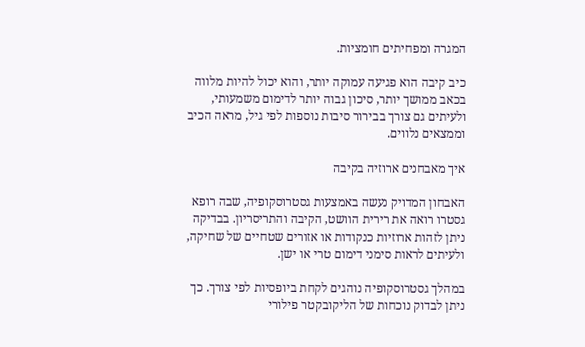המגרה ומפחיתים חומציות.

כיב קיבה הוא פגיעה עמוקה יותר, והוא יכול להיות מלווה בכאב ממושך יותר, סיכון גבוה יותר לדימום משמעותי, ולעיתים גם צורך בבירור סיבות נוספות לפי גיל, מראה הכיב וממצאים נלווים.

איך מאבחנים ארוזיה בקיבה

האבחון המדויק נעשה באמצעות גסטרוסקופיה, שבה רופא גסטרו רואה את רירית הוושט, הקיבה והתריסריון. בבדיקה ניתן לזהות ארוזיות כנקודות או אזורים שטחיים של שחיקה, ולעיתים לראות סימני דימום טרי או ישן.

במהלך גסטרוסקופיה נוהגים לקחת ביופסיות לפי צורך. כך ניתן לבדוק נוכחות של הליקובקטר פילורי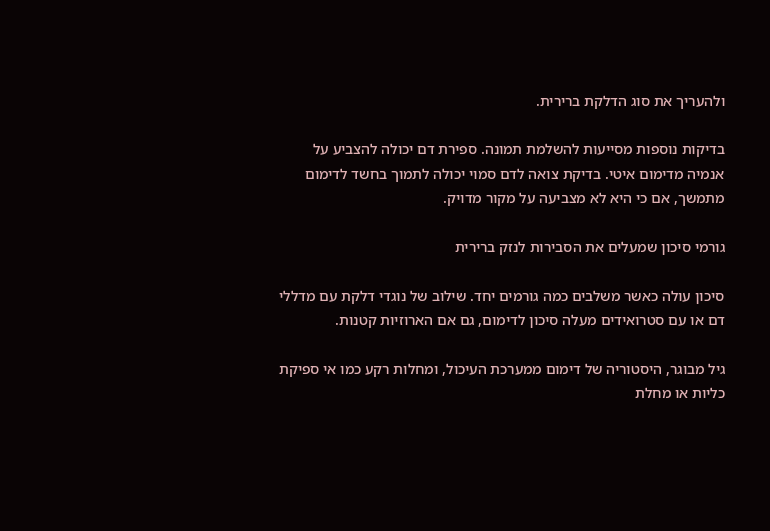ולהעריך את סוג הדלקת ברירית.

בדיקות נוספות מסייעות להשלמת תמונה. ספירת דם יכולה להצביע על אנמיה מדימום איטי. בדיקת צואה לדם סמוי יכולה לתמוך בחשד לדימום מתמשך, אם כי היא לא מצביעה על מקור מדויק.

גורמי סיכון שמעלים את הסבירות לנזק ברירית

סיכון עולה כאשר משלבים כמה גורמים יחד. שילוב של נוגדי דלקת עם מדללי דם או עם סטרואידים מעלה סיכון לדימום, גם אם הארוזיות קטנות.

גיל מבוגר, היסטוריה של דימום ממערכת העיכול, ומחלות רקע כמו אי ספיקת כליות או מחלת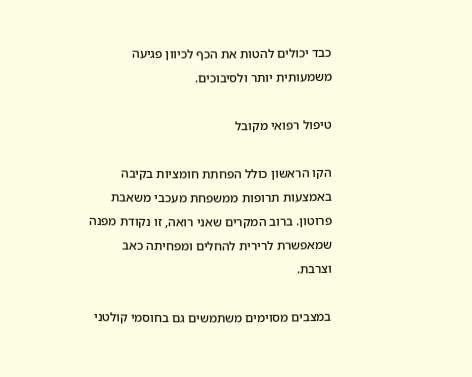כבד יכולים להטות את הכף לכיוון פגיעה משמעותית יותר ולסיבוכים.

טיפול רפואי מקובל

הקו הראשון כולל הפחתת חומציות בקיבה באמצעות תרופות ממשפחת מעכבי משאבת פרוטון. ברוב המקרים שאני רואה, זו נקודת מפנה שמאפשרת לרירית להחלים ומפחיתה כאב וצרבת.

במצבים מסוימים משתמשים גם בחוסמי קולטני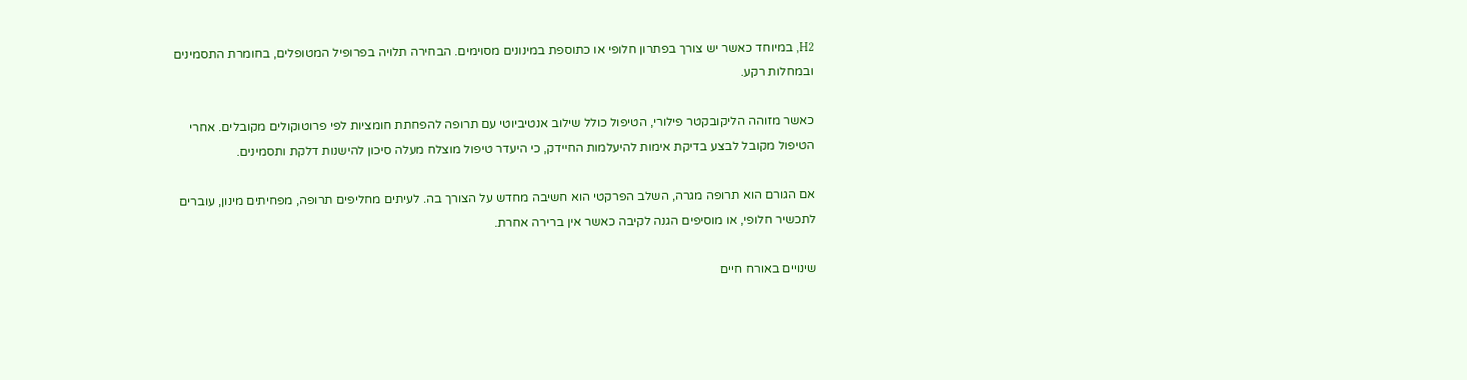H2, במיוחד כאשר יש צורך בפתרון חלופי או כתוספת במינונים מסוימים. הבחירה תלויה בפרופיל המטופלים, בחומרת התסמינים ובמחלות רקע.

כאשר מזוהה הליקובקטר פילורי, הטיפול כולל שילוב אנטיביוטי עם תרופה להפחתת חומציות לפי פרוטוקולים מקובלים. אחרי הטיפול מקובל לבצע בדיקת אימות להיעלמות החיידק, כי היעדר טיפול מוצלח מעלה סיכון להישנות דלקת ותסמינים.

אם הגורם הוא תרופה מגרה, השלב הפרקטי הוא חשיבה מחדש על הצורך בה. לעיתים מחליפים תרופה, מפחיתים מינון, עוברים לתכשיר חלופי, או מוסיפים הגנה לקיבה כאשר אין ברירה אחרת.

שינויים באורח חיים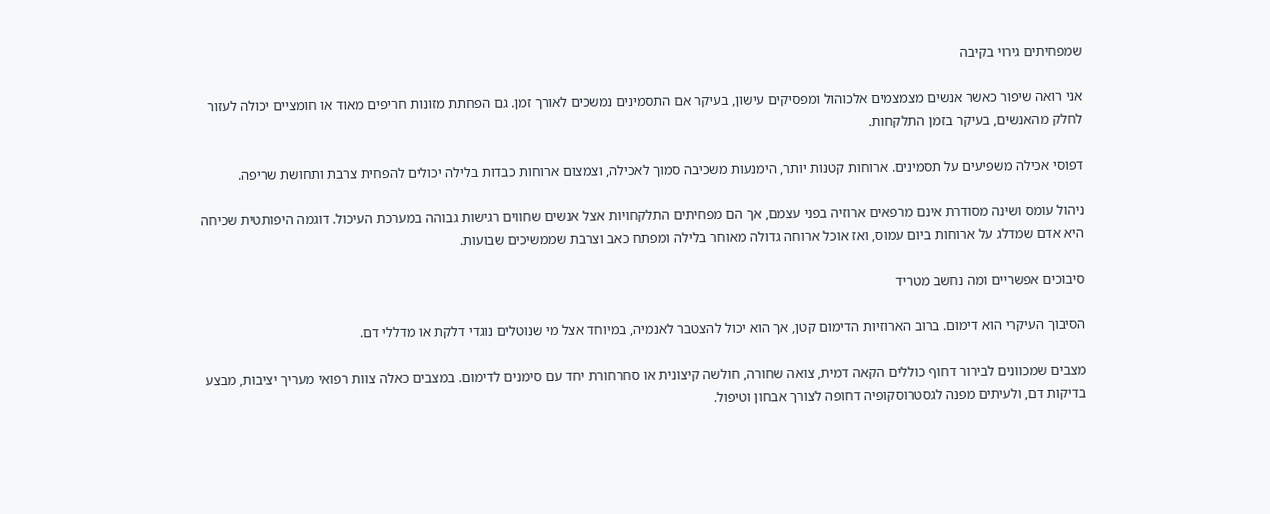שמפחיתים גירוי בקיבה

אני רואה שיפור כאשר אנשים מצמצמים אלכוהול ומפסיקים עישון, בעיקר אם התסמינים נמשכים לאורך זמן. גם הפחתת מזונות חריפים מאוד או חומציים יכולה לעזור לחלק מהאנשים, בעיקר בזמן התלקחות.

דפוסי אכילה משפיעים על תסמינים. ארוחות קטנות יותר, הימנעות משכיבה סמוך לאכילה, וצמצום ארוחות כבדות בלילה יכולים להפחית צרבת ותחושת שריפה.

ניהול עומס ושינה מסודרת אינם מרפאים ארוזיה בפני עצמם, אך הם מפחיתים התלקחויות אצל אנשים שחווים רגישות גבוהה במערכת העיכול. דוגמה היפותטית שכיחה היא אדם שמדלג על ארוחות ביום עמוס, ואז אוכל ארוחה גדולה מאוחר בלילה ומפתח כאב וצרבת שממשיכים שבועות.

סיבוכים אפשריים ומה נחשב מטריד

הסיבוך העיקרי הוא דימום. ברוב הארוזיות הדימום קטן, אך הוא יכול להצטבר לאנמיה, במיוחד אצל מי שנוטלים נוגדי דלקת או מדללי דם.

מצבים שמכוונים לבירור דחוף כוללים הקאה דמית, צואה שחורה, חולשה קיצונית או סחרחורת יחד עם סימנים לדימום. במצבים כאלה צוות רפואי מעריך יציבות, מבצע בדיקות דם, ולעיתים מפנה לגסטרוסקופיה דחופה לצורך אבחון וטיפול.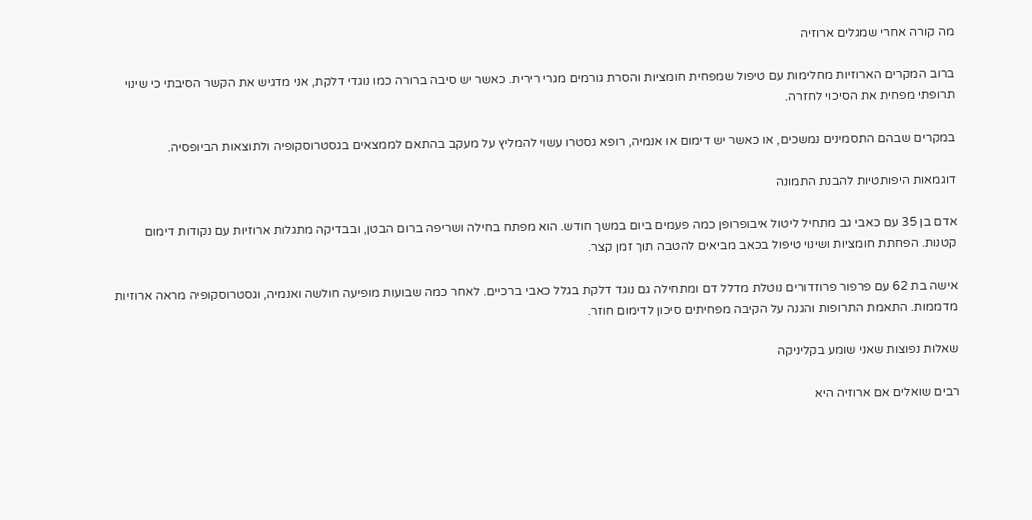מה קורה אחרי שמגלים ארוזיה

ברוב המקרים הארוזיות מחלימות עם טיפול שמפחית חומציות והסרת גורמים מגרי רירית. כאשר יש סיבה ברורה כמו נוגדי דלקת, אני מדגיש את הקשר הסיבתי כי שינוי תרופתי מפחית את הסיכוי לחזרה.

במקרים שבהם התסמינים נמשכים, או כאשר יש דימום או אנמיה, רופא גסטרו עשוי להמליץ על מעקב בהתאם לממצאים בגסטרוסקופיה ולתוצאות הביופסיה.

דוגמאות היפותטיות להבנת התמונה

אדם בן 35 עם כאבי גב מתחיל ליטול איבופרופן כמה פעמים ביום במשך חודש. הוא מפתח בחילה ושריפה ברום הבטן, ובבדיקה מתגלות ארוזיות עם נקודות דימום קטנות. הפחתת חומציות ושינוי טיפול בכאב מביאים להטבה תוך זמן קצר.

אישה בת 62 עם פרפור פרוזדורים נוטלת מדלל דם ומתחילה גם נוגד דלקת בגלל כאבי ברכיים. לאחר כמה שבועות מופיעה חולשה ואנמיה, וגסטרוסקופיה מראה ארוזיות מדממות. התאמת התרופות והגנה על הקיבה מפחיתים סיכון לדימום חוזר.

שאלות נפוצות שאני שומע בקליניקה

רבים שואלים אם ארוזיה היא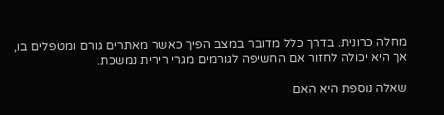מחלה כרונית. בדרך כלל מדובר במצב הפיך כאשר מאתרים גורם ומטפלים בו, אך היא יכולה לחזור אם החשיפה לגורמים מגרי רירית נמשכת.

שאלה נוספת היא האם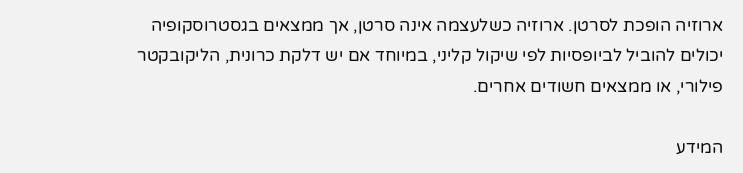ארוזיה הופכת לסרטן. ארוזיה כשלעצמה אינה סרטן, אך ממצאים בגסטרוסקופיה יכולים להוביל לביופסיות לפי שיקול קליני, במיוחד אם יש דלקת כרונית, הליקובקטר פילורי, או ממצאים חשודים אחרים.

המידע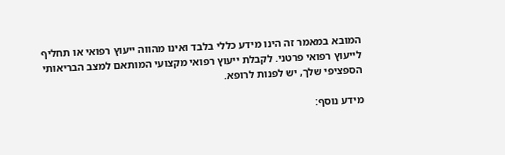המובא במאמר זה הינו מידע כללי בלבד ואינו מהווה ייעוץ רפואי או תחליף לייעוץ רפואי פרטני. לקבלת ייעוץ רפואי מקצועי המותאם למצב הבריאותי הספציפי שלך, יש לפנות לרופא.

מידע נוסף: